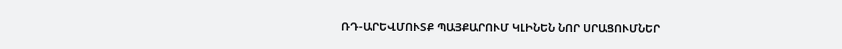ՌԴ-ԱՐԵՎՄՈՒՏՔ ՊԱՅՔԱՐՈՒՄ ԿԼԻՆԵՆ ՆՈՐ ՍՐԱՑՈՒՄՆԵՐ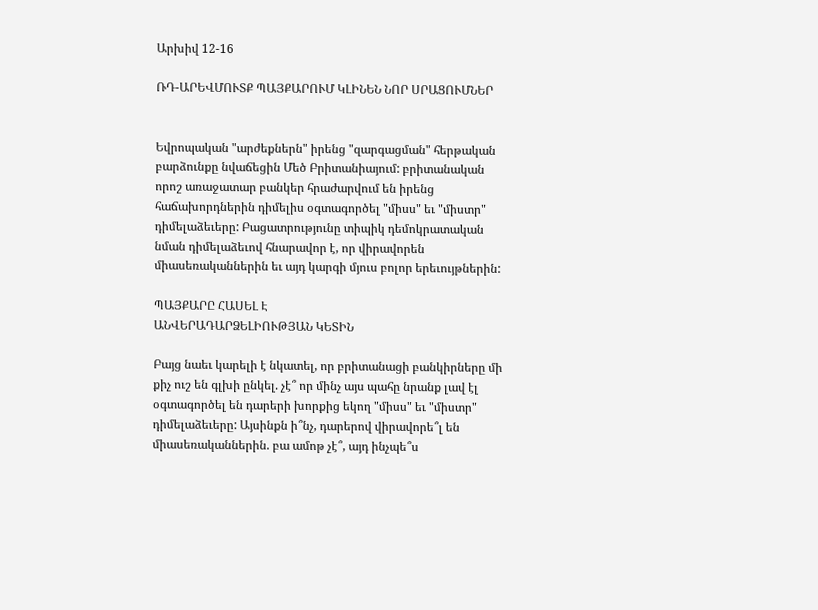Արխիվ 12-16

ՌԴ-ԱՐԵՎՄՈՒՏՔ ՊԱՅՔԱՐՈՒՄ ԿԼԻՆԵՆ ՆՈՐ ՍՐԱՑՈՒՄՆԵՐ


Եվրոպական "արժեքներն" իրենց "զարգացման" հերթական բարձունքը նվաճեցին Մեծ Բրիտանիայում: բրիտանական որոշ առաջատար բանկեր հրաժարվում են իրենց հաճախորդներին դիմելիս օգտագործել "միսս" եւ "միստր" դիմելաձեւերը: Բացատրությունը տիպիկ դեմոկրատական նման դիմելաձեւով հնարավոր է, որ վիրավորեն միասեռականներին եւ այդ կարգի մյուս բոլոր երեւույթներին:

ՊԱՅՔԱՐԸ ՀԱՍԵԼ Է
ԱՆՎԵՐԱԴԱՐՁԵԼԻՈՒԹՅԱՆ ԿԵՏԻՆ

Բայց նաեւ կարելի է նկատել, որ բրիտանացի բանկիրները մի քիչ ուշ են գլխի ընկել. չէ՞ որ մինչ այս պահը նրանք լավ էլ օգտագործել են դարերի խորքից եկող "միսս" եւ "միստր" դիմելաձեւերը: Այսինքն ի՞նչ, դարերով վիրավորե՞լ են միասեռականներին. բա ամոթ չէ՞, այդ ինչպե՞ս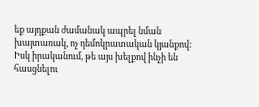եք այդքան ժամանակ ապրել նման խայտառակ, ոչ դեմոկրատական կյանքով:
Իսկ իրականում, թե այս խելքով ինչի են հասցնելու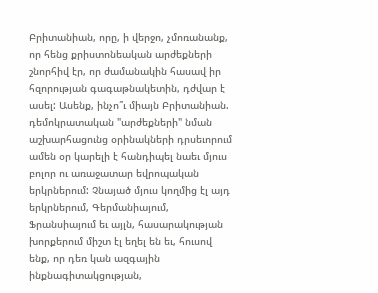Բրիտանիան, որը, ի վերջո, չմոռանանք, որ հենց քրիստոնեական արժեքների շնորհիվ էր, որ ժամանակին հասավ իր հզորության գագաթնակետին, դժվար է ասել: Ասենք, ինչո՞ւ միայն Բրիտանիան. դեմոկրատական "արժեքների" նման աշխարհացունց օրինակների դրսեւորում ամեն օր կարելի է հանդիպել նաեւ մյուս բոլոր ու առաջատար եվրոպական երկրներում: Չնայած մյուս կողմից էլ այդ երկրներում, Գերմանիայում, Ֆրանսիայում եւ այլն, հասարակության խորքերում միշտ էլ եղել են եւ, հուսով ենք, որ դեռ կան ազգային ինքնագիտակցության,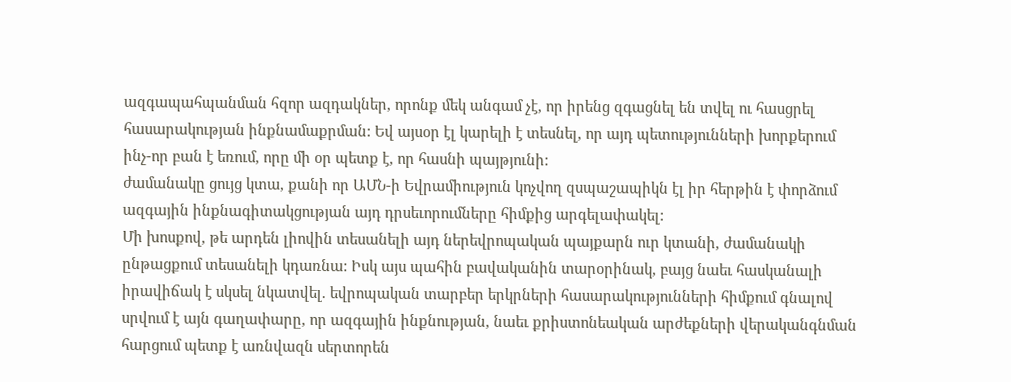ազգապահպանման հզոր ազդակներ, որոնք մեկ անգամ չէ, որ իրենց զգացնել են տվել ու հասցրել հասարակության ինքնամաքրման: Եվ այսօր էլ կարելի է տեսնել, որ այդ պետությունների խորքերում ինչ-որ բան է եռում, որը մի օր պետք է, որ հասնի պայթյունի:
ժամանակը ցույց կտա, քանի որ ԱՄՆ-ի Եվրամիություն կոչվող զսպաշապիկն էլ իր հերթին է փորձում ազգային ինքնագիտակցության այդ դրսեւորումները հիմքից արգելափակել:
Մի խոսքով, թե արդեն լիովին տեսանելի այդ ներեվրոպական պայքարն ուր կտանի, ժամանակի ընթացքում տեսանելի կդառնա: Իսկ այս պահին բավականին տարօրինակ, բայց նաեւ հասկանալի իրավիճակ է սկսել նկատվել. եվրոպական տարբեր երկրների հասարակությունների հիմքում գնալով սրվում է այն գաղափարը, որ ազգային ինքնության, նաեւ քրիստոնեական արժեքների վերականգնման հարցում պետք է առնվազն սերտորեն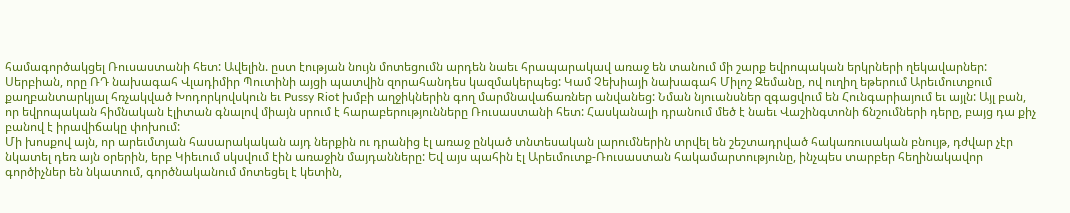համագործակցել Ռուսաստանի հետ: Ավելին. ըստ էության նույն մոտեցումն արդեն նաեւ հրապարակավ առաջ են տանում մի շարք եվրոպական երկրների ղեկավարներ: Սերբիան, որը ՌԴ նախագահ Վլադիմիր Պուտինի այցի պատվին զորահանդես կազմակերպեց: Կամ Չեխիայի նախագահ Միլոշ Զեմանը, ով ուղիղ եթերում Արեւմուտքում քաղբանտարկյալ հռչակված Խոդորկովսկուն եւ Pussy Riot խմբի աղջիկներին գող մարմնավաճառներ անվանեց: Նման նյուանսներ զգացվում են Հունգարիայում եւ այլն: Այլ բան, որ եվրոպական հիմնական էլիտան գնալով միայն սրում է հարաբերությունները Ռուսաստանի հետ: Հասկանալի դրանում մեծ է նաեւ Վաշինգտոնի ճնշումների դերը, բայց դա քիչ բանով է իրավիճակը փոխում:
Մի խոսքով այն, որ արեւմտյան հասարակական այդ ներքին ու դրանից էլ առաջ ընկած տնտեսական լարումներին տրվել են շեշտադրված հակառուսական բնույթ, դժվար չէր նկատել դեռ այն օրերին, երբ Կիեւում սկսվում էին առաջին մայդանները: Եվ այս պահին էլ Արեւմուտք-Ռուսաստան հակամարտությունը, ինչպես տարբեր հեղինակավոր գործիչներ են նկատում, գործնականում մոտեցել է կետին,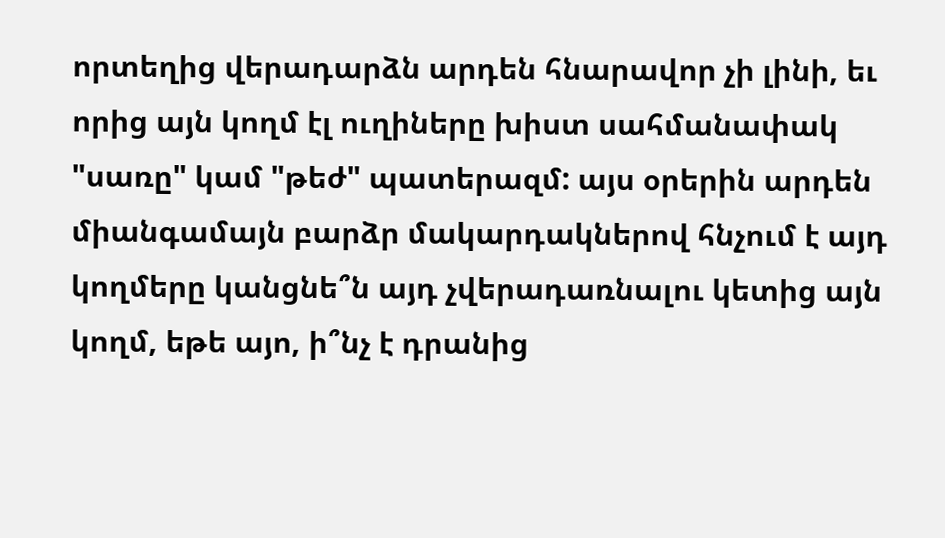որտեղից վերադարձն արդեն հնարավոր չի լինի, եւ որից այն կողմ էլ ուղիները խիստ սահմանափակ "սառը" կամ "թեժ" պատերազմ: այս օրերին արդեն միանգամայն բարձր մակարդակներով հնչում է այդ կողմերը կանցնե՞ն այդ չվերադառնալու կետից այն կողմ, եթե այո, ի՞նչ է դրանից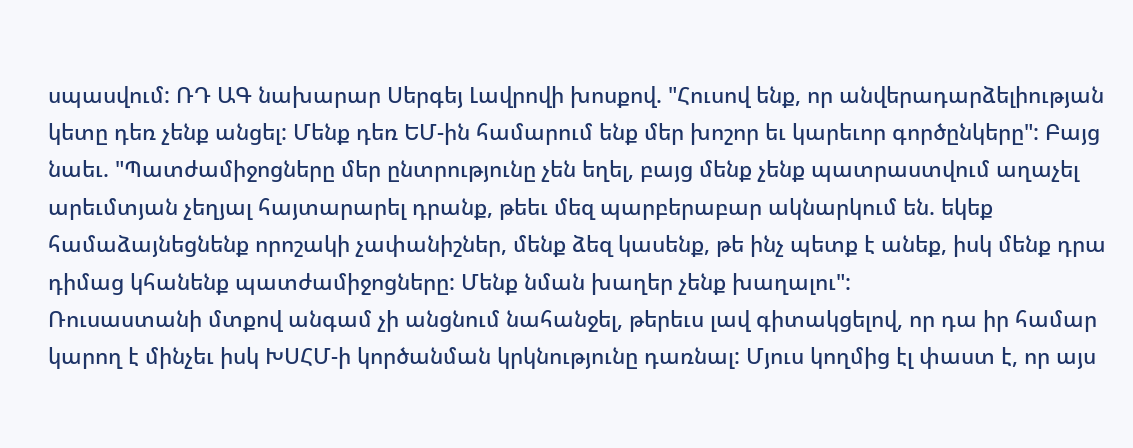սպասվում: ՌԴ ԱԳ նախարար Սերգեյ Լավրովի խոսքով. "Հուսով ենք, որ անվերադարձելիության կետը դեռ չենք անցել: Մենք դեռ ԵՄ-ին համարում ենք մեր խոշոր եւ կարեւոր գործընկերը": Բայց նաեւ. "Պատժամիջոցները մեր ընտրությունը չեն եղել, բայց մենք չենք պատրաստվում աղաչել արեւմտյան չեղյալ հայտարարել դրանք, թեեւ մեզ պարբերաբար ակնարկում են. եկեք համաձայնեցնենք որոշակի չափանիշներ, մենք ձեզ կասենք, թե ինչ պետք է անեք, իսկ մենք դրա դիմաց կհանենք պատժամիջոցները: Մենք նման խաղեր չենք խաղալու":
Ռուսաստանի մտքով անգամ չի անցնում նահանջել, թերեւս լավ գիտակցելով, որ դա իր համար կարող է մինչեւ իսկ ԽՍՀՄ-ի կործանման կրկնությունը դառնալ: Մյուս կողմից էլ փաստ է, որ այս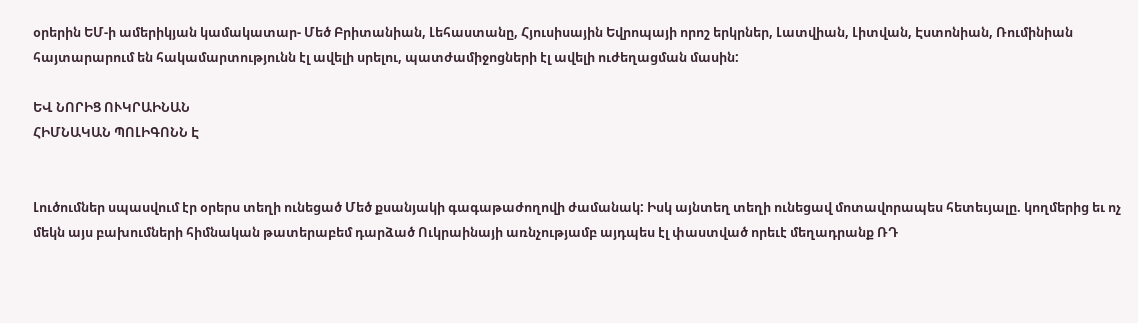օրերին ԵՄ-ի ամերիկյան կամակատար- Մեծ Բրիտանիան, Լեհաստանը, Հյուսիսային Եվրոպայի որոշ երկրներ, Լատվիան, Լիտվան, Էստոնիան, Ռումինիան հայտարարում են հակամարտությունն էլ ավելի սրելու, պատժամիջոցների էլ ավելի ուժեղացման մասին:

ԵՎ ՆՈՐԻՑ ՈՒԿՐԱԻՆԱՆ
ՀԻՄՆԱԿԱՆ ՊՈԼԻԳՈՆՆ Է


Լուծումներ սպասվում էր օրերս տեղի ունեցած Մեծ քսանյակի գագաթաժողովի ժամանակ: Իսկ այնտեղ տեղի ունեցավ մոտավորապես հետեւյալը. կողմերից եւ ոչ մեկն այս բախումների հիմնական թատերաբեմ դարձած Ուկրաինայի առնչությամբ այդպես էլ փաստված որեւէ մեղադրանք ՌԴ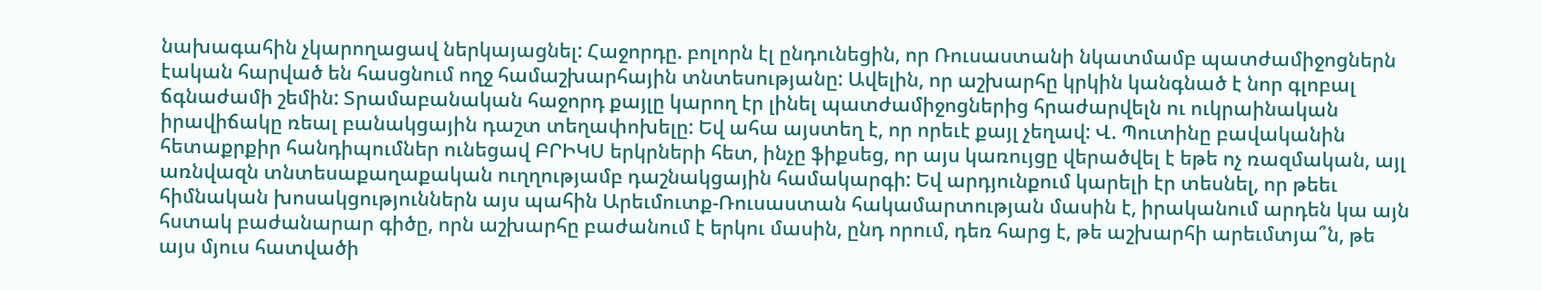նախագահին չկարողացավ ներկայացնել: Հաջորդը. բոլորն էլ ընդունեցին, որ Ռուսաստանի նկատմամբ պատժամիջոցներն էական հարված են հասցնում ողջ համաշխարհային տնտեսությանը: Ավելին, որ աշխարհը կրկին կանգնած է նոր գլոբալ ճգնաժամի շեմին: Տրամաբանական հաջորդ քայլը կարող էր լինել պատժամիջոցներից հրաժարվելն ու ուկրաինական իրավիճակը ռեալ բանակցային դաշտ տեղափոխելը: Եվ ահա այստեղ է, որ որեւէ քայլ չեղավ: Վ. Պուտինը բավականին հետաքրքիր հանդիպումներ ունեցավ ԲՐԻԿՍ երկրների հետ, ինչը ֆիքսեց, որ այս կառույցը վերածվել է եթե ոչ ռազմական, այլ առնվազն տնտեսաքաղաքական ուղղությամբ դաշնակցային համակարգի: Եվ արդյունքում կարելի էր տեսնել, որ թեեւ հիմնական խոսակցություններն այս պահին Արեւմուտք-Ռուսաստան հակամարտության մասին է, իրականում արդեն կա այն հստակ բաժանարար գիծը, որն աշխարհը բաժանում է երկու մասին, ընդ որում, դեռ հարց է, թե աշխարհի արեւմտյա՞ն, թե այս մյուս հատվածի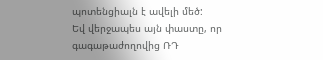պոտենցիալն է ավելի մեծ:
Եվ վերջապես այն փաստը, որ գագաթաժողովից ՌԴ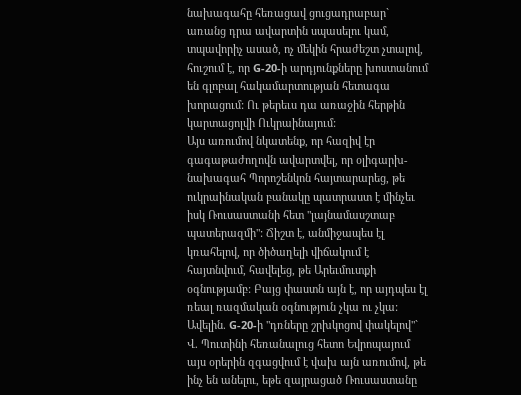նախագահը հեռացավ ցուցադրաբար` առանց դրա ավարտին սպասելու կամ, տպավորիչ ասած, ոչ մեկին հրաժեշտ չտալով, հուշում է, որ G-20-ի արդյունքները խոստանում են գլոբալ հակամարտության հետագա խորացում: Ու թերեւս դա առաջին հերթին կարտացոլվի Ուկրաինայում:
Այս առումով նկատենք, որ հազիվ էր գագաթաժողովն ավարտվել, որ օլիգարխ-նախագահ Պորոշենկոն հայտարարեց, թե ուկրաինական բանակը պատրաստ է մինչեւ իսկ Ռուսաստանի հետ "լայնամասշտաբ պատերազմի": Ճիշտ է, անմիջապես էլ կռահելով, որ ծիծաղելի վիճակում է հայտնվում, հավելեց, թե Արեւմուտքի օգնությամբ: Բայց փաստն այն է, որ այդպես էլ ռեալ ռազմական օգնություն չկա ու չկա: Ավելին. G-20-ի "դռները շրխկոցով փակելով"` Վ. Պուտինի հեռանալուց հետո Եվրոպայում այս օրերին զգացվում է վախ այն առումով, թե ինչ են անելու, եթե զայրացած Ռուսաստանը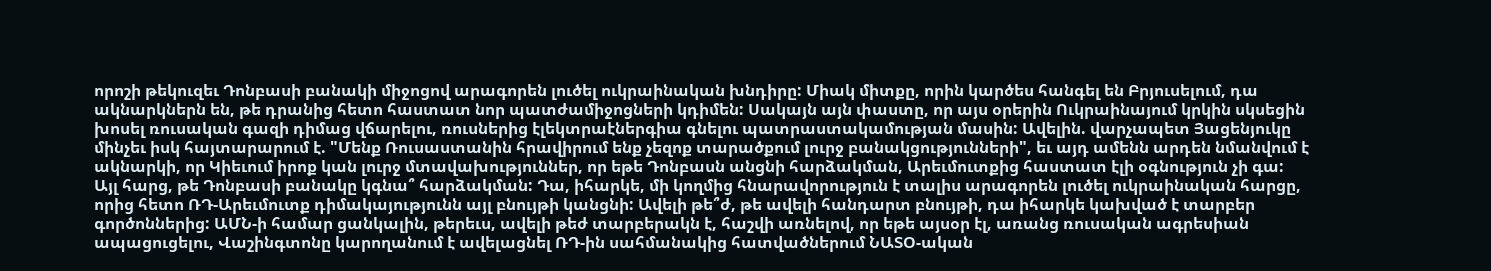որոշի թեկուզեւ Դոնբասի բանակի միջոցով արագորեն լուծել ուկրաինական խնդիրը: Միակ միտքը, որին կարծես հանգել են Բրյուսելում, դա ակնարկներն են, թե դրանից հետո հաստատ նոր պատժամիջոցների կդիմեն: Սակայն այն փաստը, որ այս օրերին Ուկրաինայում կրկին սկսեցին խոսել ռուսական գազի դիմաց վճարելու, ռուսներից էլեկտրաէներգիա գնելու պատրաստակամության մասին: Ավելին. վարչապետ Յացենյուկը մինչեւ իսկ հայտարարում է. "Մենք Ռուսաստանին հրավիրում ենք չեզոք տարածքում լուրջ բանակցությունների", եւ այդ ամենն արդեն նմանվում է ակնարկի, որ Կիեւում իրոք կան լուրջ մտավախություններ, որ եթե Դոնբասն անցնի հարձակման, Արեւմուտքից հաստատ էլի օգնություն չի գա:
Այլ հարց, թե Դոնբասի բանակը կգնա՞ հարձակման: Դա, իհարկե, մի կողմից հնարավորություն է տալիս արագորեն լուծել ուկրաինական հարցը, որից հետո ՌԴ-Արեւմուտք դիմակայությունն այլ բնույթի կանցնի: Ավելի թե՞ժ, թե ավելի հանդարտ բնույթի, դա իհարկե կախված է տարբեր գործոններից: ԱՄՆ-ի համար ցանկալին, թերեւս, ավելի թեժ տարբերակն է, հաշվի առնելով, որ եթե այսօր էլ, առանց ռուսական ագրեսիան ապացուցելու, Վաշինգտոնը կարողանում է ավելացնել ՌԴ-ին սահմանակից հատվածներում ՆԱՏՕ-ական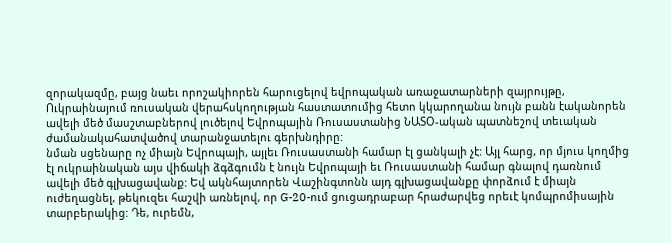զորակազմը, բայց նաեւ որոշակիորեն հարուցելով եվրոպական առաջատարների զայրույթը, Ուկրաինայում ռուսական վերահսկողության հաստատումից հետո կկարողանա նույն բանն էականորեն ավելի մեծ մասշտաբներով լուծելով Եվրոպային Ռուսաստանից ՆԱՏՕ-ական պատնեշով տեւական ժամանակահատվածով տարանջատելու գերխնդիրը:
նման սցենարը ոչ միայն Եվրոպայի, այլեւ Ռուսաստանի համար էլ ցանկալի չէ: Այլ հարց, որ մյուս կողմից էլ ուկրաինական այս վիճակի ձգձգումն է նույն Եվրոպայի եւ Ռուսաստանի համար գնալով դառնում ավելի մեծ գլխացավանք: Եվ ակնհայտորեն Վաշինգտոնն այդ գլխացավանքը փորձում է միայն ուժեղացնել, թեկուզեւ հաշվի առնելով, որ G-20-ում ցուցադրաբար հրաժարվեց որեւէ կոմպրոմիսային տարբերակից: Դե, ուրեմն,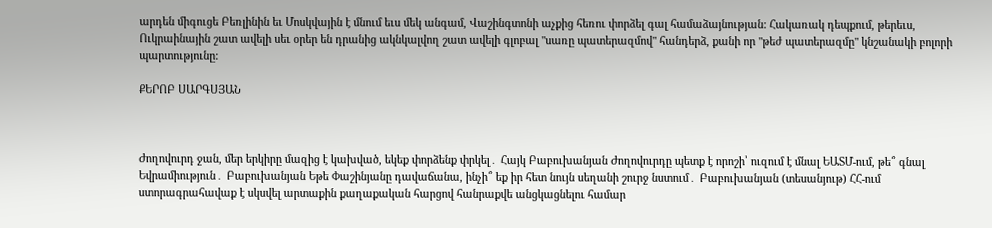արդեն միգուցե Բեռլինին եւ Մոսկվային է մնում եւս մեկ անգամ, Վաշինգտոնի աչքից հեռու փորձել գալ համաձայնության: Հակառակ դեպքում, թերեւս, Ուկրաինային շատ ավելի սեւ օրեր են դրանից ակնկալվող շատ ավելի գլոբալ "սառը պատերազմով" հանդերձ, քանի որ "թեժ պատերազմը" կնշանակի բոլորի պարտությունը:

ՔԵՐՈԲ ՍԱՐԳՍՅԱՆ



Ժողովուրդ ջան, մեր երկիրը մազից է կախված, եկեք փորձենք փրկել․ Հայկ Բաբուխանյան Ժողովուրդը պետք է որոշի՝ ուզում է մնալ ԵԱՏՄ-ում, թե՞ գնալ Եվրամիություն․ Բաբուխանյան Եթե Փաշինյանը դավաճանա, ինչի՞ եք իր հետ նույն սեղանի շուրջ նստում․ Բաբուխանյան (տեսանյութ) ՀՀ-ում ստորագրահավաք է սկսվել արտաքին քաղաքական հարցով հանրաքվե անցկացնելու համար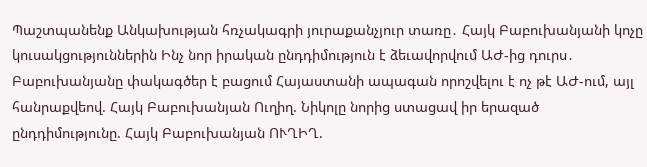Պաշտպանենք Անկախության հռչակագրի յուրաքանչյուր տառը․ Հայկ Բաբուխանյանի կոչը կուսակցություններին Ինչ նոր իրական ընդդիմություն է ձեւավորվում ԱԺ-ից դուրս․ Բաբուխանյանը փակագծեր է բացում Հայաստանի ապագան որոշվելու է ոչ թէ ԱԺ-ում, այլ հանրաքվեով. Հայկ Բաբուխանյան Ուղիղ. Նիկոլը նորից ստացավ իր երազած ընդդիմությունը. Հայկ Բաբուխանյան ՈՒՂԻՂ.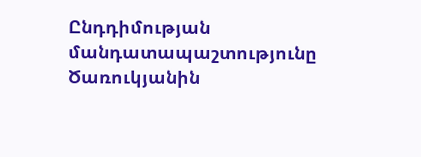Ընդդիմության մանդատապաշտությունը Ծառուկյանին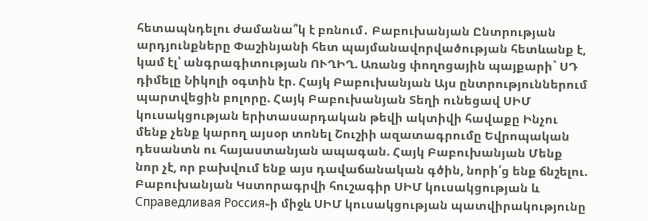հետապնդելու ժամանա՞կ է բռնում․ Բաբուխանյան Ընտրության արդյունքները Փաշինյանի հետ պայմանավորվածության հետևանք է, կամ էլ՝ անգրագիտության ՈՒՂԻՂ. Առանց փողոցային պայքարի` ՍԴ դիմելը Նիկոլի օգտին էր. Հայկ Բաբուխանյան Այս ընտրություններում պարտվեցին բոլորը. Հայկ Բաբուխանյան Տեղի ունեցավ ՍԻՄ կուսակցության երիտասարդական թեվի ակտիվի հավաքը Ինչու մենք չենք կարող այսօր տոնել Շուշիի ազատագրումը Եվրոպական դեսանտն ու հայաստանյան ապագան. Հայկ Բաբուխանյան Մենք նոր չէ, որ բախվում ենք այս դավաճանական գծին, նորի՛ց ենք ճնշելու. Բաբուխանյան Կստորագրվի հուշագիր ՍԻՄ կուսակցության և Справедливая Россия֊ի միջև ՍԻՄ կուսակցության պատվիրակությունը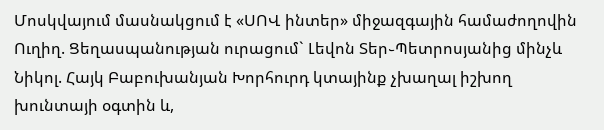Մոսկվայում մասնակցում է «ՍՈՎ ինտեր» միջազգային համաժողովին Ուղիղ. Ցեղասպանության ուրացում` Լեվոն Տեր֊Պետրոսյանից մինչև Նիկոլ. Հայկ Բաբուխանյան Խորհուրդ կտայինք չխաղալ իշխող խունտայի օգտին և,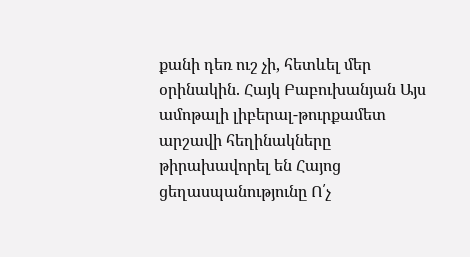քանի դեռ ուշ չի, հետևել մեր օրինակին. Հայկ Բաբուխանյան Այս ամոթալի լիբերալ-թուրքամետ արշավի հեղինակները թիրախավորել են Հայոց ցեղասպանությունը Ո՛չ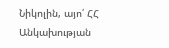Նիկոլին, այո՛ ՀՀ Անկախության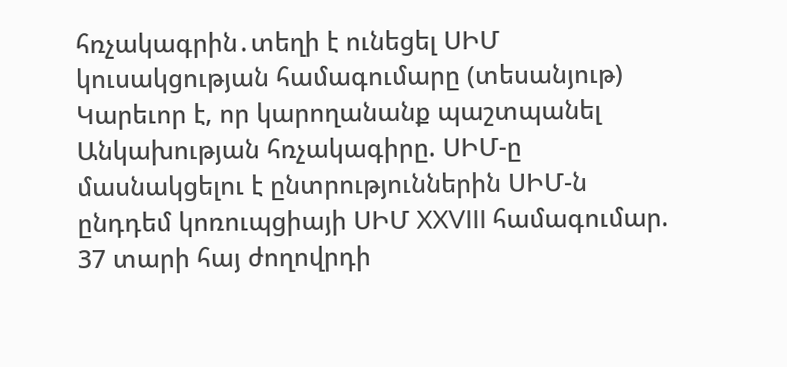հռչակագրին․տեղի է ունեցել ՍԻՄ կուսակցության համագումարը (տեսանյութ) Կարեւոր է, որ կարողանանք պաշտպանել Անկախության հռչակագիրը. ՍԻՄ-ը մասնակցելու է ընտրություններին ՍԻՄ-ն ընդդեմ կոռուպցիայի ՍԻՄ XXVIII համագումար. 37 տարի հայ ժողովրդի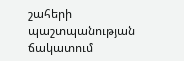շահերի պաշտպանության ճակատում